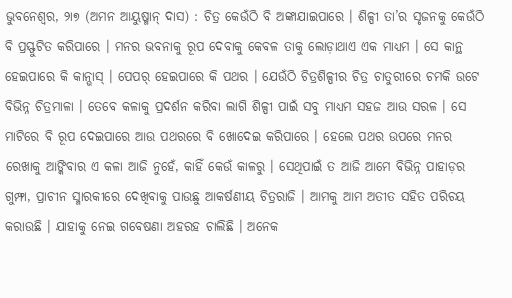ଭୁବନେଶ୍ୱର, ୨ା୭ (ଅମନ ଆୟୁଷ୍ମାନ୍ ଦାସ) : ଚିତ୍ର କେଉଁଠି ବି ଅଙ୍କାଯାଇପାରେ । ଶିଳ୍ପୀ ତା’ର ସୃଜନକୁ କେଉଁଠି ବି ପ୍ରସ୍ଫୁଟିତ କରିପାରେ । ମନର ଭବନାକୁ ରୂପ ଦେବାକୁ କେବଳ ତାକୁ ଲୋଡ଼ାଥାଏ ଏକ ମାଧ୍ୟମ । ସେ କାନ୍ଥ ହେଇପାରେ କି କାନ୍ଭାସ୍ । ପେପର୍ ହେଇପାରେ କି ପଥର । ଯେଉଁଠି ଚିତ୍ରଶିଳ୍ପୀର ଚିତ୍ର ଚାତୁରୀରେ ଚମକି ଉଟେ ବିଭିନ୍ନ ଚିତ୍ରମାଳା । ତେବେ କଳାକୁ ପ୍ରଦର୍ଶନ କରିବା ଲାଗି ଶିଳ୍ପୀ ପାଇଁ ସବୁ ମାଧ୍ୟମ ସହଜ ଆଉ ସରଳ । ସେ ମାଟିରେ ବି ରୂପ ଦେଇପାରେ ଆଉ ପଥରରେ ବି ଖୋଦେଇ କରିପାରେ । ହେଲେ ପଥର ଉପରେ ମନର ରେଖାକୁ ଆଙ୍କିବାର ଏ କଳା ଆଜି ନୁହେଁ, କାହିଁ କେଉଁ କାଳରୁ । ସେଥିପାଇଁ ତ ଆଜି ଆମେ ବିଭିନ୍ନ ପାହାଡ଼ର ଗୁମ୍ଫା, ପ୍ରାଚୀନ ସ୍ମାରକୀରେ ଦେଖିବାକୁ ପାଉଛୁ ଆକର୍ଷଣୀୟ ଚିତ୍ରରାଜି । ଆମକୁ ଆମ ଅତୀତ ସହିତ ପରିଚୟ କରାଉଛି । ଯାହାକୁ ନେଇ ଗବେଷଣା ଅହରହ ଚାଲିଛି । ଅନେକ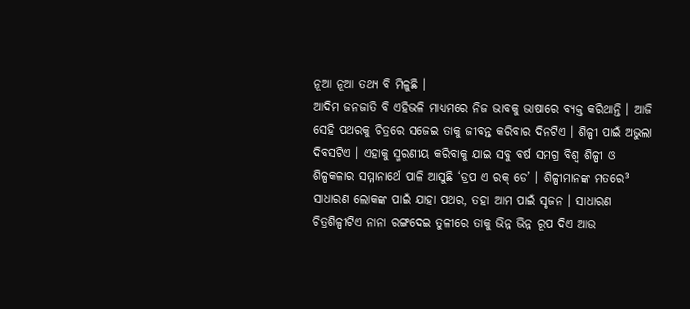ନୂଆ ନୂଆ ତଥ୍ୟ ବି ମିଳୁଛି ।
ଆଦିମ ଜନଜାତି ବି ଏହିଭଳି ମାଧ୍ୟମରେ ନିଜ ଭାବକୁ ଭାଷାରେ ବ୍ୟକ୍ତ କରିଥାନ୍ତି । ଆଜି ସେହି ପଥରକୁ ଚିତ୍ରରେ ସଜେଇ ତାକୁ ଜୀବନ୍ତ କରିବାର ଦିନଟିଏ । ଶିଳ୍ପୀ ପାଇଁ ଅଭୁଲା ଦିବସଟିଏ । ଏହାକୁ ସ୍ମରଣୀୟ କରିବାକୁ ଯାଇ ସବୁ ବର୍ଷ ସମଗ୍ର ବିଶ୍ୱ ଶିଳ୍ପୀ ଓ ଶିଳ୍ପକଳାର ସମ୍ମାନାର୍ଥେ ପାଳି ଆସୁଛି ‘ଡ୍ରପ ଏ ରକ୍ ଡେ’ । ଶିଳ୍ପୀମାନଙ୍କ ମତରେ³ ସାଧାରଣ ଲୋକଙ୍କ ପାଇଁ ଯାହା ପଥର, ତହା ଆମ ପାଇଁ ସୃଜନ । ସାଧାରଣ ଚିତ୍ରଶିଳ୍ପୀଟିଏ ନାନା ରଙ୍ଗଦେଇ ତୁଳୀରେ ତାକୁ ଭିନ୍ନ ଭିନ୍ନ ରୂପ ଦିଏ ଆଉ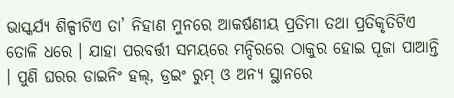ଭାସ୍କର୍ଯ୍ୟ ଶିଳ୍ପୀଟିଏ ତା’ ନିହାଣ ମୁନରେ ଆକର୍ଷଣୀୟ ପ୍ରତିମା ତଥା ପ୍ରତିକୃତିଟିଏ ତୋଳି ଧରେ । ଯାହା ପରବର୍ତ୍ତୀ ସମୟରେ ମନ୍ଦିରରେ ଠାକୁର ହୋଇ ପୂଜା ପାଆନ୍ତି । ପୁଣି ଘରର ଡାଇନିଂ ହଲ୍, ଡ୍ରଇଂ ରୁମ୍ ଓ ଅନ୍ୟ ସ୍ଥାନରେ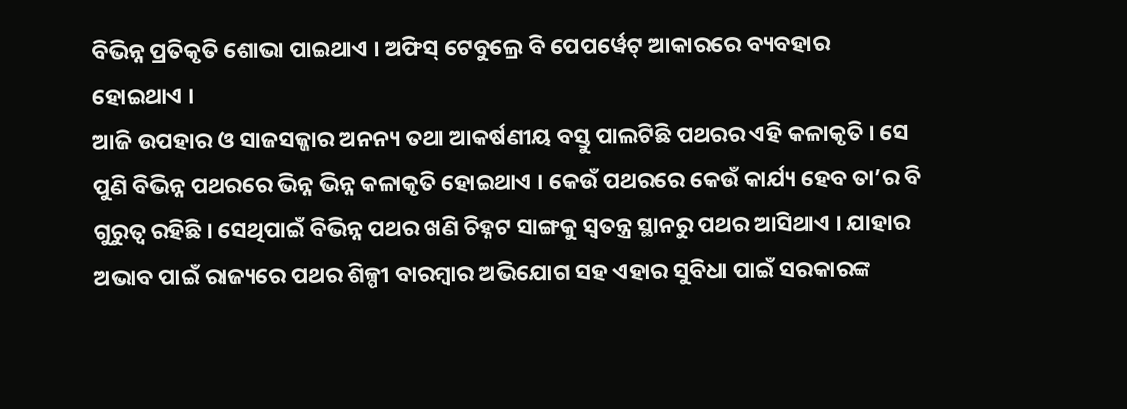ବିଭିନ୍ନ ପ୍ରତିକୃତି ଶୋଭା ପାଇଥାଏ । ଅଫିସ୍ ଟେବୁଲ୍ରେ ବି ପେପର୍ୱେଟ୍ ଆକାରରେ ବ୍ୟବହାର ହୋଇଥାଏ ।
ଆଜି ଉପହାର ଓ ସାଜସଜ୍ଜାର ଅନନ୍ୟ ତଥା ଆକର୍ଷଣୀୟ ବସ୍ତୁ ପାଲଟିଛି ପଥରର ଏହି କଳାକୃତି । ସେ ପୁଣି ବିଭିନ୍ନ ପଥରରେ ଭିନ୍ନ ଭିନ୍ନ କଳାକୃତି ହୋଇଥାଏ । କେଉଁ ପଥରରେ କେଉଁ କାର୍ଯ୍ୟ ହେବ ତା’ର ବି ଗୁରୁତ୍ୱ ରହିଛି । ସେଥିପାଇଁ ବିଭିନ୍ନ ପଥର ଖଣି ଚିହ୍ନଟ ସାଙ୍ଗକୁ ସ୍ୱତନ୍ତ୍ର ସ୍ଥାନରୁ ପଥର ଆସିଥାଏ । ଯାହାର ଅଭାବ ପାଇଁ ରାଜ୍ୟରେ ପଥର ଶିଳ୍ପୀ ବାରମ୍ବାର ଅଭିଯୋଗ ସହ ଏହାର ସୁବିଧା ପାଇଁ ସରକାରଙ୍କ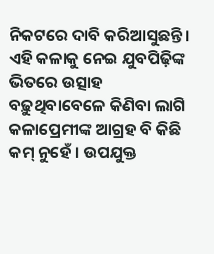ନିକଟରେ ଦାବି କରିଆସୁଛନ୍ତି । ଏହି କଳାକୁ ନେଇ ଯୁବପିଢ଼ିଙ୍କ ଭିତରେ ଉତ୍ସାହ ବଢ଼ୁଥିବାବେଳେ କିଣିବା ଲାଗି କଳାପ୍ରେମୀଙ୍କ ଆଗ୍ରହ ବି କିଛି କମ୍ ନୁହେଁ । ଉପଯୁକ୍ତ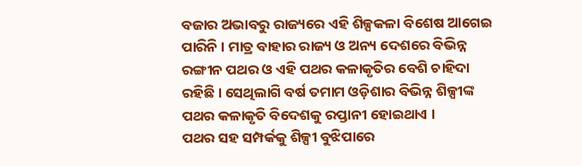ବଜାର ଅଭାବରୁ ରାଜ୍ୟରେ ଏହି ଶିଳ୍ପକଳା ବିଶେଷ ଆଗେଇ ପାରିନି । ମାତ୍ର ବାହାର ରାଜ୍ୟ ଓ ଅନ୍ୟ ଦେଶରେ ବିଭିନ୍ନ ରଙ୍ଗୀନ ପଥର ଓ ଏହି ପଥର କଳାକୃତିର ବେଶି ଚାହିଦା ରହିଛି । ସେଥିଲାଗି ବର୍ଷ ତମାମ ଓଡ଼ିଶାର ବିଭିନ୍ନ ଶିଳ୍ପୀଙ୍କ ପଥର କଳାକୃତି ବିଦେଶକୁ ରପ୍ତାନୀ ହୋଇଥାଏ ।
ପଥର ସହ ସମ୍ପର୍କକୁ ଶିଳ୍ପୀ ବୁଝିପାରେ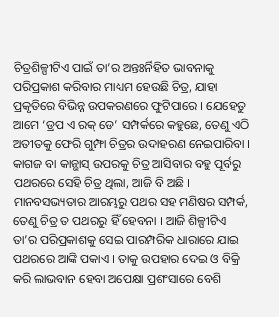ଚିତ୍ରଶିଳ୍ପୀଟିଏ ପାଇଁ ତା’ର ଅନ୍ତଃର୍ନିହିତ ଭାବନାକୁ ପରିପ୍ରକାଶ କରିବାର ମାଧ୍ୟମ ହେଉଛି ଚିତ୍ର, ଯାହା ପ୍ରକୃତିରେ ବିଭିନ୍ନ ଉପକରଣରେ ଫୁଟିପାରେ । ଯେହେତୁ ଆମେ ‘ଡ୍ରପ ଏ ରକ୍ ଡେ’ ସମ୍ପର୍କରେ କହୁଛେ, ତେଣୁ ଏଠି ଅତୀତକୁ ଫେରି ଗୁମ୍ଫା ଚିତ୍ରର ଉଦାହରଣ ନେଇପାରିବା । କାଗଜ ବା କାନ୍ଭାସ୍ ଉପରକୁ ଚିତ୍ର ଆସିବାର ବହୁ ପୂର୍ବରୁ ପଥରରେ ସେହି ଚିତ୍ର ଥିଲା, ଆଜି ବି ଅଛି । ମାନବସଭ୍ୟତାର ଆରମ୍ଭରୁ ପଥର ସହ ମଣିଷର ସମ୍ପର୍କ, ତେଣୁ ଚିତ୍ର ତ ପଥରରୁ ହିଁ ହେବନା । ଆଜି ଶିଳ୍ପୀଟିଏ ତା’ର ପରିପ୍ରକାଶକୁ ସେଇ ପାରମ୍ପରିକ ଧାରାରେ ଯାଇ ପଥରରେ ଆଙ୍କି ପକାଏ । ତାକୁ ଉପହାର ଦେଇ ଓ ବିକ୍ରି କରି ଲାଭବାନ ହେବା ଅପେକ୍ଷା ପ୍ରଶଂସାରେ ବେଶି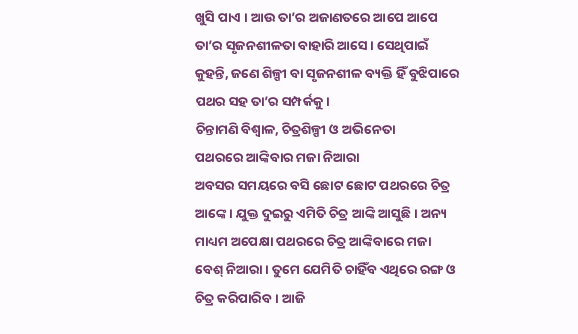ଖୁସି ପାଏ । ଆଉ ତା’ର ଅଜାଣତରେ ଆପେ ଆପେ ତା’ର ସୃଜନଶୀଳତା ବାହାରି ଆସେ । ସେଥିପାଇଁ କୁହନ୍ତି, ଜଣେ ଶିଳ୍ପୀ ବା ସୃଜନଶୀଳ ବ୍ୟକ୍ତି ହିଁ ବୁଝିପାରେ ପଥର ସହ ତା’ର ସମ୍ପର୍କକୁ ।
ଚିନ୍ତାମଣି ବିଶ୍ୱାଳ, ଚିତ୍ରଶିଳ୍ପୀ ଓ ଅଭିନେତା
ପଥରରେ ଆଙ୍କିବାର ମଜା ନିଆରା
ଅବସର ସମୟରେ ବସି ଛୋଟ ଛୋଟ ପଥରରେ ଚିତ୍ର ଆଙ୍କେ । ଯୁକ୍ତ ଦୁଇରୁ ଏମିତି ଚିତ୍ର ଆଙ୍କି ଆସୁଛି । ଅନ୍ୟ ମାଧ୍ୟମ ଅପେକ୍ଷା ପଥରରେ ଚିତ୍ର ଆଙ୍କିବାରେ ମଜା ବେଶ୍ ନିଆରା । ତୁମେ ଯେମିତି ଚାହିଁବ ଏଥିରେ ରଙ୍ଗ ଓ ଚିତ୍ର କରିପାରିବ । ଆଜି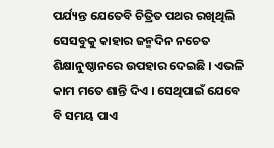ପର୍ଯ୍ୟନ୍ତ ଯେତେବି ଚିତ୍ରିତ ପଥର ରଖିଥିଲି ସେସବୁକୁ କାହାର ଜନ୍ମଦିନ ନଚେତ ଶିକ୍ଷାନୁଷ୍ଠାନରେ ଉପହାର ଦେଇଛି । ଏଭଳି କାମ ମତେ ଶାନ୍ତି ଦିଏ । ସେଥିପାଇଁ ଯେବେ ବି ସମୟ ପାଏ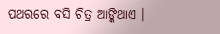ପଥରରେ ବସି ଚିତ୍ର ଆଙ୍କିଥାଏ ।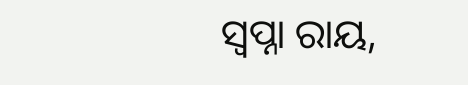ସ୍ୱପ୍ନା ରାୟ,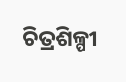ଚିତ୍ରଶିଳ୍ପୀ